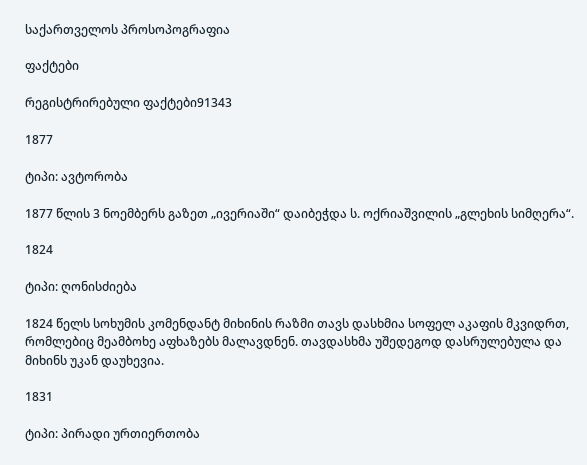საქართველოს პროსოპოგრაფია

ფაქტები

რეგისტრირებული ფაქტები91343

1877

ტიპი: ავტორობა

1877 წლის 3 ნოემბერს გაზეთ „ივერიაში“ დაიბეჭდა ს. ოქრიაშვილის „გლეხის სიმღერა“.

1824

ტიპი: ღონისძიება

1824 წელს სოხუმის კომენდანტ მიხინის რაზმი თავს დასხმია სოფელ აკაფის მკვიდრთ, რომლებიც მეამბოხე აფხაზებს მალავდნენ. თავდასხმა უშედეგოდ დასრულებულა და მიხინს უკან დაუხევია.

1831

ტიპი: პირადი ურთიერთობა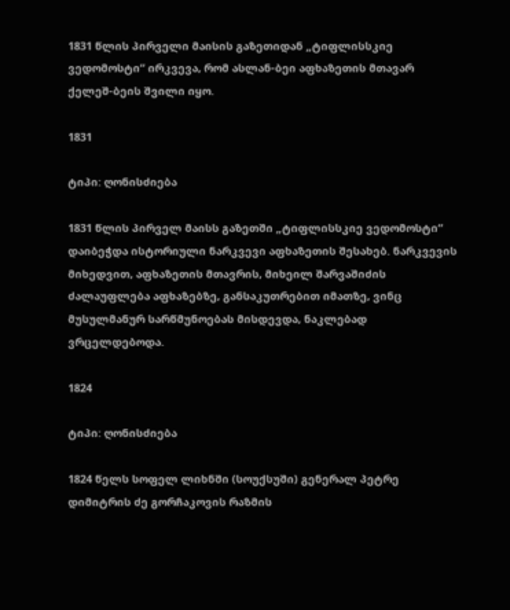1831 წლის პირველი მაისის გაზეთიდან „ტიფლისსკიე ვედომოსტი“ ირკვევა, რომ ასლან-ბეი აფხაზეთის მთავარ ქელეშ-ბეის შვილი იყო.

1831

ტიპი: ღონისძიება

1831 წლის პირველ მაისს გაზეთში „ტიფლისსკიე ვედომოსტი“ დაიბეჭდა ისტორიული ნარკვევი აფხაზეთის შესახებ. ნარკვევის მიხედვით, აფხაზეთის მთავრის, მიხეილ შარვაშიძის ძალაუფლება აფხაზებზე, განსაკუთრებით იმათზე, ვინც მუსულმანურ სარწმუნოებას მისდევდა, ნაკლებად ვრცელდებოდა.

1824

ტიპი: ღონისძიება

1824 წელს სოფელ ლიხნში (სოუქსუში) გენერალ პეტრე დიმიტრის ძე გორჩაკოვის რაზმის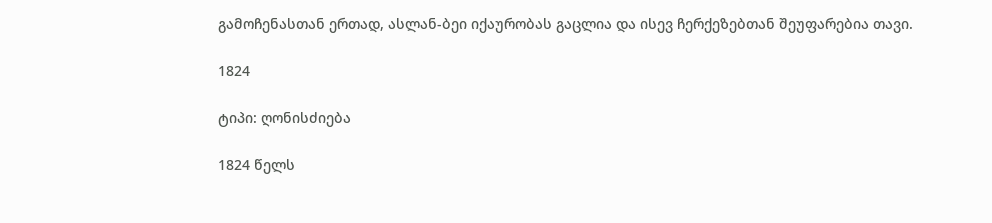გამოჩენასთან ერთად, ასლან-ბეი იქაურობას გაცლია და ისევ ჩერქეზებთან შეუფარებია თავი.

1824

ტიპი: ღონისძიება

1824 წელს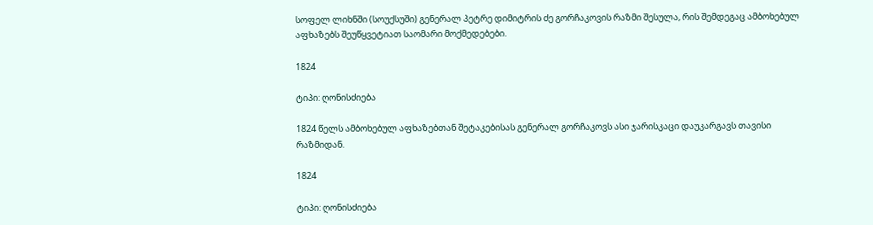სოფელ ლიხნში (სოუქსუში) გენერალ პეტრე დიმიტრის ძე გორჩაკოვის რაზმი შესულა, რის შემდეგაც ამბოხებულ აფხაზებს შეუწყვეტიათ საომარი მოქმედებები.

1824

ტიპი: ღონისძიება

1824 წელს ამბოხებულ აფხაზებთან შეტაკებისას გენერალ გორჩაკოვს ასი ჯარისკაცი დაუკარგავს თავისი რაზმიდან.

1824

ტიპი: ღონისძიება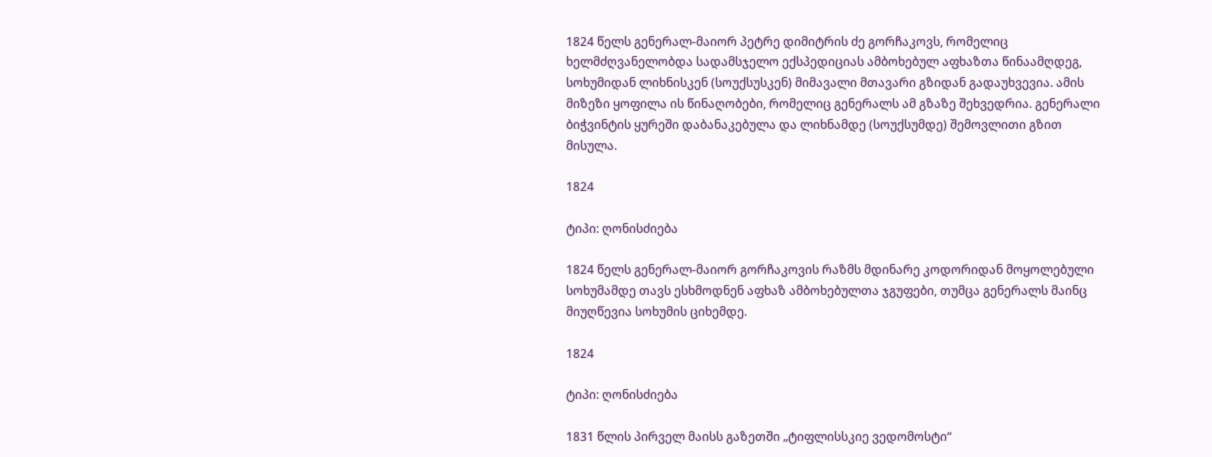1824 წელს გენერალ-მაიორ პეტრე დიმიტრის ძე გორჩაკოვს, რომელიც ხელმძღვანელობდა სადამსჯელო ექსპედიციას ამბოხებულ აფხაზთა წინაამღდეგ, სოხუმიდან ლიხნისკენ (სოუქსუსკენ) მიმავალი მთავარი გზიდან გადაუხვევია. ამის მიზეზი ყოფილა ის წინაღობები, რომელიც გენერალს ამ გზაზე შეხვედრია. გენერალი ბიჭვინტის ყურეში დაბანაკებულა და ლიხნამდე (სოუქსუმდე) შემოვლითი გზით მისულა.

1824

ტიპი: ღონისძიება

1824 წელს გენერალ-მაიორ გორჩაკოვის რაზმს მდინარე კოდორიდან მოყოლებული სოხუმამდე თავს ესხმოდნენ აფხაზ ამბოხებულთა ჯგუფები, თუმცა გენერალს მაინც მიუღწევია სოხუმის ციხემდე.

1824

ტიპი: ღონისძიება

1831 წლის პირველ მაისს გაზეთში „ტიფლისსკიე ვედომოსტი“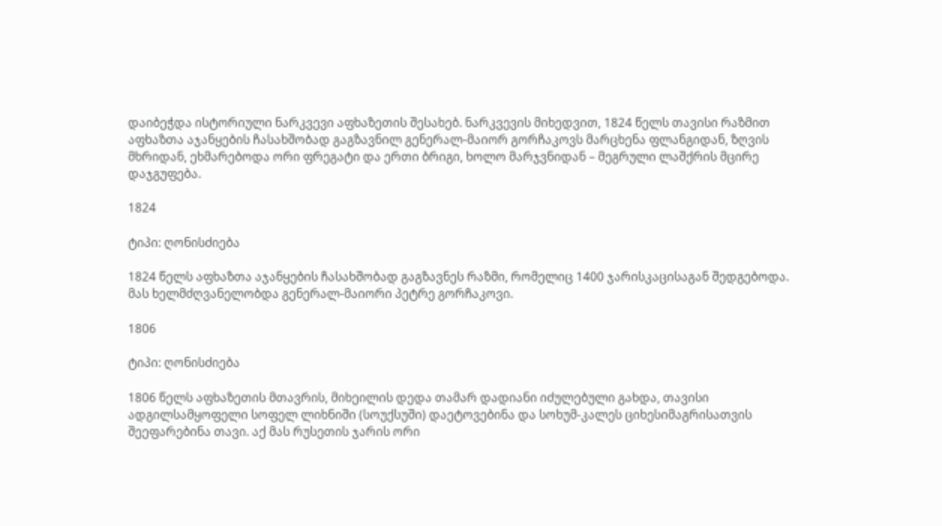დაიბეჭდა ისტორიული ნარკვევი აფხაზეთის შესახებ. ნარკვევის მიხედვით, 1824 წელს თავისი რაზმით აფხაზთა აჯანყების ჩასახშობად გაგზავნილ გენერალ-მაიორ გორჩაკოვს მარცხენა ფლანგიდან, ზღვის მხრიდან, ეხმარებოდა ორი ფრეგატი და ერთი ბრიგი, ხოლო მარჯვნიდან – მეგრული ლაშქრის მცირე დაჯგუფება.

1824

ტიპი: ღონისძიება

1824 წელს აფხაზთა აჯანყების ჩასახშობად გაგზავნეს რაზმი, რომელიც 1400 ჯარისკაცისაგან შედგებოდა. მას ხელმძღვანელობდა გენერალ-მაიორი პეტრე გორჩაკოვი.

1806

ტიპი: ღონისძიება

1806 წელს აფხაზეთის მთავრის, მიხეილის დედა თამარ დადიანი იძულებული გახდა, თავისი ადგილსამყოფელი სოფელ ლიხნიში (სოუქსუში) დაეტოვებინა და სოხუმ-კალეს ციხესიმაგრისათვის შეეფარებინა თავი. აქ მას რუსეთის ჯარის ორი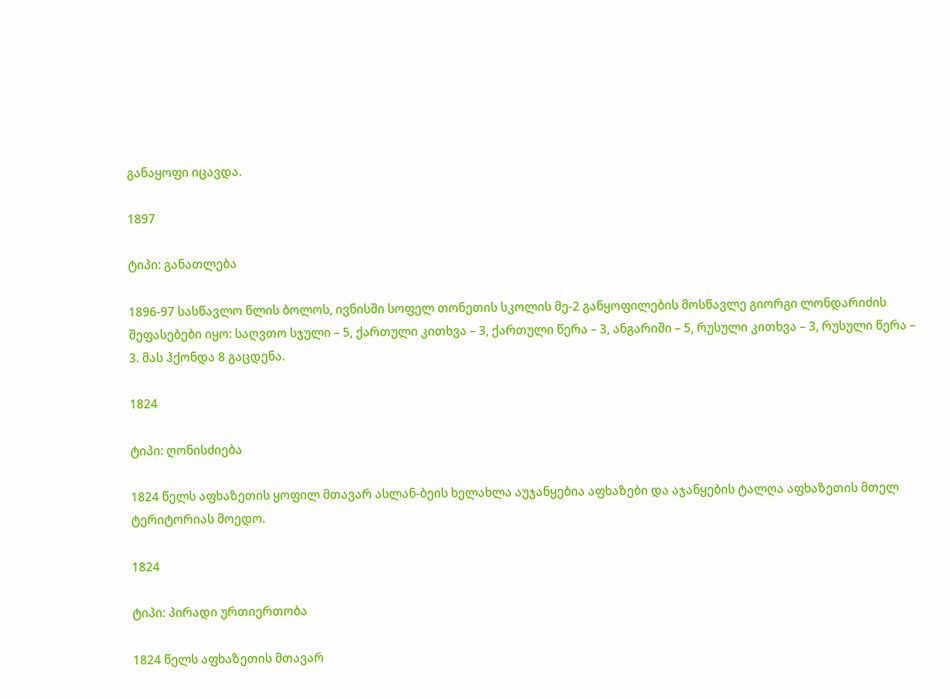განაყოფი იცავდა.

1897

ტიპი: განათლება

1896-97 სასწავლო წლის ბოლოს, ივნისში სოფელ თონეთის სკოლის მე-2 განყოფილების მოსწავლე გიორგი ლონდარიძის შეფასებები იყო: საღვთო სჯული – 5, ქართული კითხვა – 3, ქართული წერა – 3, ანგარიში – 5, რუსული კითხვა – 3, რუსული წერა – 3. მას ჰქონდა 8 გაცდენა.

1824

ტიპი: ღონისძიება

1824 წელს აფხაზეთის ყოფილ მთავარ ასლან-ბეის ხელახლა აუჯანყებია აფხაზები და აჯანყების ტალღა აფხაზეთის მთელ ტერიტორიას მოედო.

1824

ტიპი: პირადი ურთიერთობა

1824 წელს აფხაზეთის მთავარ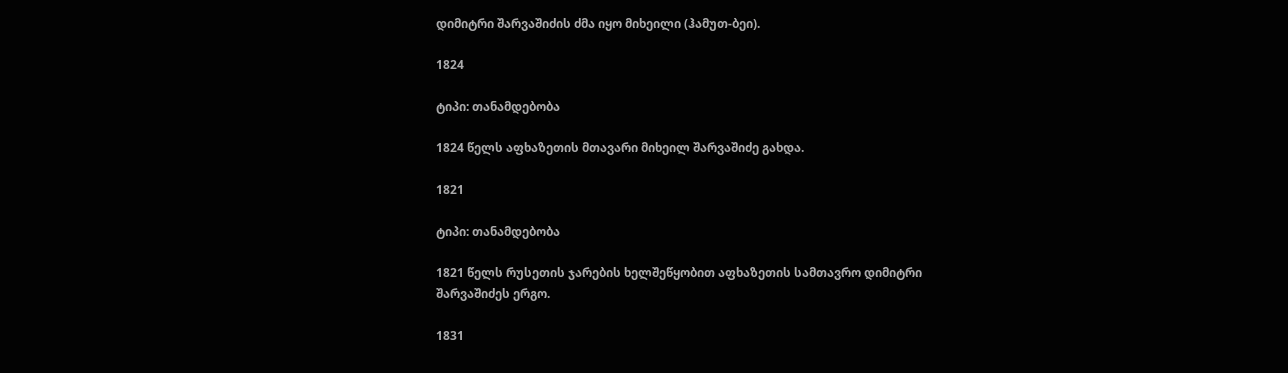დიმიტრი შარვაშიძის ძმა იყო მიხეილი (ჰამუთ-ბეი).

1824

ტიპი: თანამდებობა

1824 წელს აფხაზეთის მთავარი მიხეილ შარვაშიძე გახდა.

1821

ტიპი: თანამდებობა

1821 წელს რუსეთის ჯარების ხელშეწყობით აფხაზეთის სამთავრო დიმიტრი შარვაშიძეს ერგო.

1831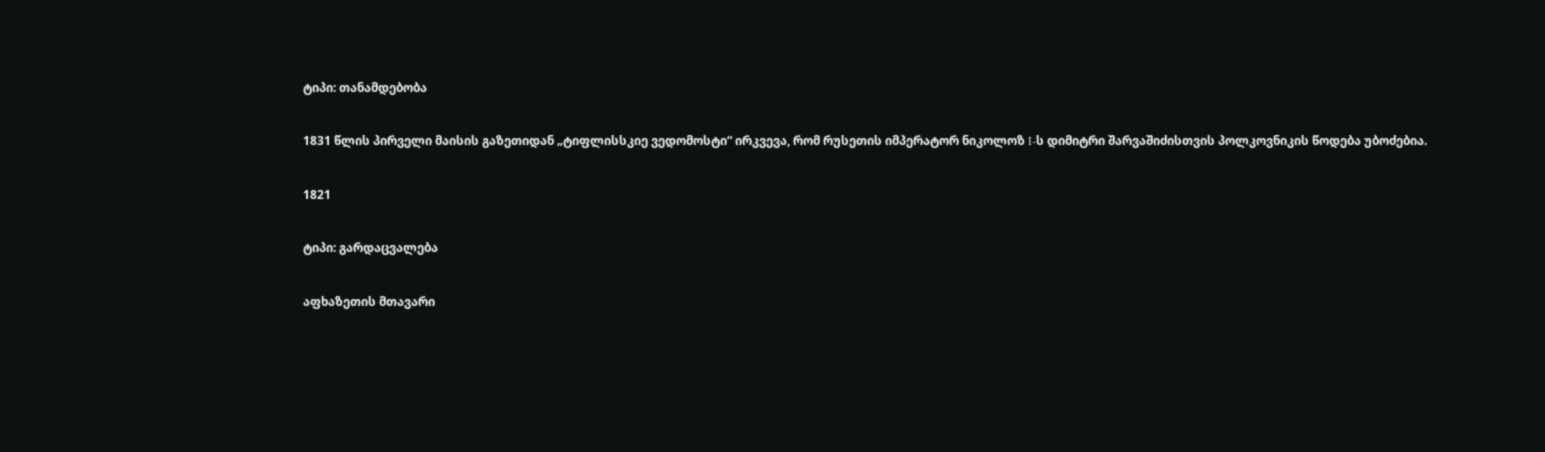ტიპი: თანამდებობა

1831 წლის პირველი მაისის გაზეთიდან „ტიფლისსკიე ვედომოსტი“ ირკვევა, რომ რუსეთის იმპერატორ ნიკოლოზ I-ს დიმიტრი შარვაშიძისთვის პოლკოვნიკის წოდება უბოძებია.

1821

ტიპი: გარდაცვალება

აფხაზეთის მთავარი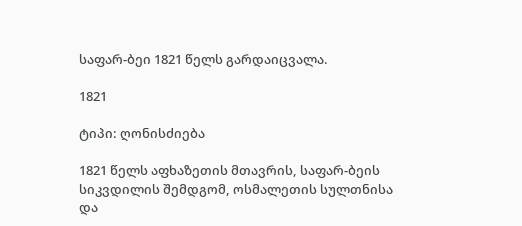საფარ-ბეი 1821 წელს გარდაიცვალა.

1821

ტიპი: ღონისძიება

1821 წელს აფხაზეთის მთავრის, საფარ-ბეის სიკვდილის შემდგომ, ოსმალეთის სულთნისა და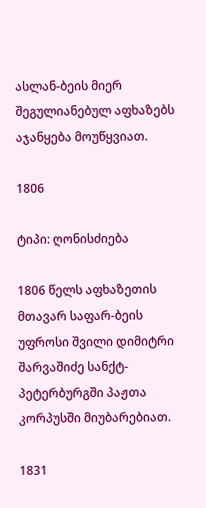ასლან-ბეის მიერ შეგულიანებულ აფხაზებს აჯანყება მოუწყვიათ.

1806

ტიპი: ღონისძიება

1806 წელს აფხაზეთის მთავარ საფარ-ბეის უფროსი შვილი დიმიტრი შარვაშიძე სანქტ-პეტერბურგში პაჟთა კორპუსში მიუბარებიათ.

1831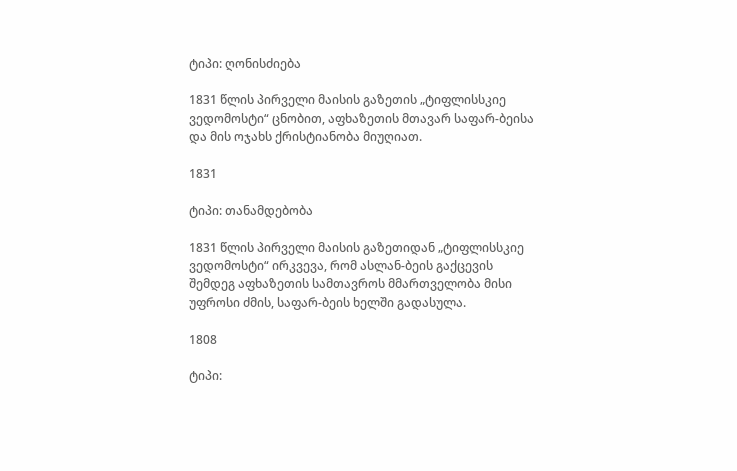ტიპი: ღონისძიება

1831 წლის პირველი მაისის გაზეთის „ტიფლისსკიე ვედომოსტი“ ცნობით, აფხაზეთის მთავარ საფარ-ბეისა და მის ოჯახს ქრისტიანობა მიუღიათ.

1831

ტიპი: თანამდებობა

1831 წლის პირველი მაისის გაზეთიდან „ტიფლისსკიე ვედომოსტი“ ირკვევა, რომ ასლან-ბეის გაქცევის შემდეგ აფხაზეთის სამთავროს მმართველობა მისი უფროსი ძმის, საფარ-ბეის ხელში გადასულა.

1808

ტიპი: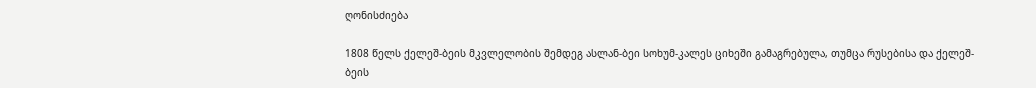ღონისძიება

1808 წელს ქელეშ-ბეის მკვლელობის შემდეგ ასლან-ბეი სოხუმ-კალეს ციხეში გამაგრებულა, თუმცა რუსებისა და ქელეშ-ბეის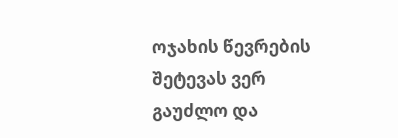ოჯახის წევრების შეტევას ვერ გაუძლო და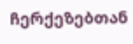ჩერქეზებთან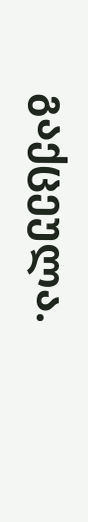გაქცეულა.